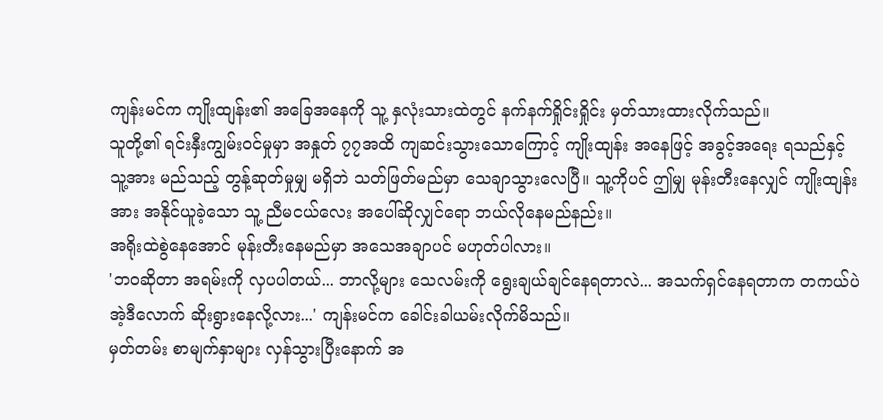ကျန်းမင်က ကျိုးထျန်း၏ အခြေအနေကို သူ့ နှလုံးသားထဲတွင် နက်နက်ရှိုင်းရှိုင်း မှတ်သားထားလိုက်သည်။
သူတို့၏ ရင်းနှီးကျွမ်းဝင်မှုမှာ အနှုတ် ၇၇အထိ ကျဆင်းသွားသောကြောင့် ကျိုးထျန်း အနေဖြင့် အခွင့်အရေး ရသည်နှင့် သူ့အား မည်သည့် တွန့်ဆုတ်မှုမျှ မရှိဘဲ သတ်ဖြတ်မည်မှာ သေချာသွားလေပြီ။ သူ့ကိုပင် ဤမျှ မုန်းတီးနေလျှင် ကျိုးထျန်းအား အနိုင်ယူခဲ့သော သူ့ ညီမငယ်လေး အပေါ်ဆိုလျှင်ရော ဘယ်လိုနေမည်နည်း။
အရိုးထဲစွဲနေအောင် မုန်းတီးနေမည်မှာ အသေအချာပင် မဟုတ်ပါလား။
'ဘဝဆိုတာ အရမ်းကို လှပပါတယ်... ဘာလို့များ သေလမ်းကို ရွေးချယ်ချင်နေရတာလဲ... အသက်ရှင်နေရတာက တကယ်ပဲ အဲ့ဒီလောက် ဆိုးရွားနေလို့လား...' ကျန်းမင်က ခေါင်းခါယမ်းလိုက်မိသည်။
မှတ်တမ်း စာမျက်နှာများ လှန်သွားပြီးနောက် အ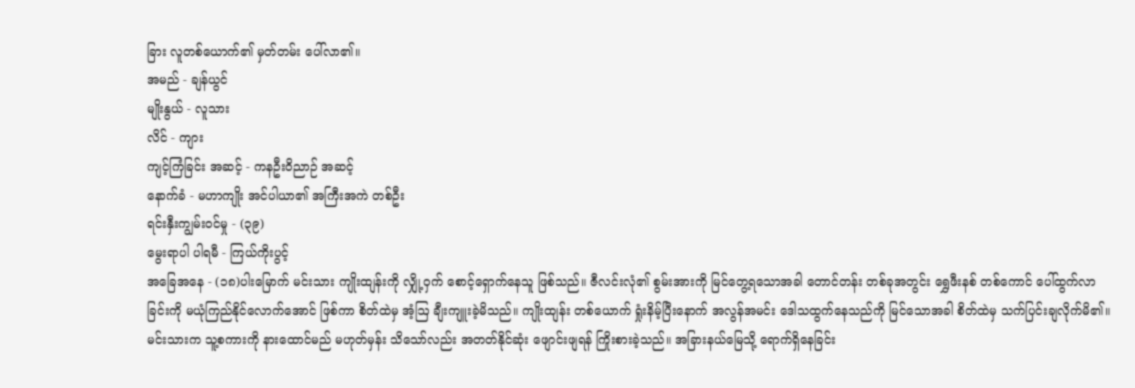ခြား လူတစ်ယောက်၏ မှတ်တမ်း ပေါ်လာ၏။
အမည် - ချန်ယွင်
မျိုးနွယ် - လူသား
လိင် - ကျား
ကျင့်ကြံခြင်း အဆင့် - ကနဦးဝိညာဉ် အဆင့်
နောက်ခံ - မဟာကျိုး အင်ပါယာ၏ အကြီးအကဲ တစ်ဦး
ရင်းနှီးကျွမ်းဝင်မှု - (၃၉)
မွေးရာပါ ပါရမီ - ကြယ်ကိုးပွင့်
အခြေအနေ - (၁၈)ပါးမြောက် မင်းသား ကျိုးထျန်းကို လျှို့ဝှက် စောင့်ရှောက်နေသူ ဖြစ်သည်။ ဇီလင်းလုံ၏ စွမ်းအားကို မြင်တွေ့ရသောအခါ တောင်တန်း တစ်ခုအတွင်း ရွှေဖီးနစ် တစ်ကောင် ပေါ်ထွက်လာခြင်းကို မယုံကြည်နိုင်လောက်အောင် ဖြစ်ကာ စိတ်ထဲမှ အံ့ဩ ချီးကျူးခဲ့မိသည်။ ကျိုးထျန်း တစ်ယောက် ရှုံးနိမ့်ပြီးနောက် အလွန်အမင်း ဒေါသထွက်နေသည်ကို မြင်သောအခါ စိတ်ထဲမှ သက်ပြင်းချလိုက်မိ၏။
မင်းသားက သူ့စကားကို နားထောင်မည် မဟုတ်မှန်း သိသော်လည်း အတတ်နိုင်ဆုံး ဖျောင်းဖျရန် ကြိုးစားခဲ့သည်။ အခြားနယ်မြေသို့ ရောက်ရှိနေခြင်း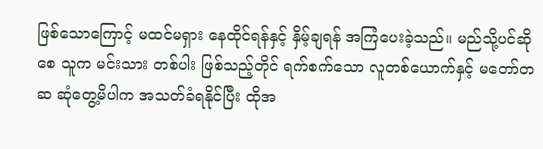ဖြစ်သောကြောင့် မထင်မရှား နေထိုင်ရန်နှင့် နှိမ့်ချရန် အကြံပေးခဲ့သည်။ မည်သို့ပင်ဆိုစေ သူက မင်းသား တစ်ပါး ဖြစ်သည့်တိုင် ရက်စက်သော လူတစ်ယောက်နှင့် မတော်တဆ ဆုံတွေ့မိပါက အသတ်ခံရနိုင်ပြီး ထိုအ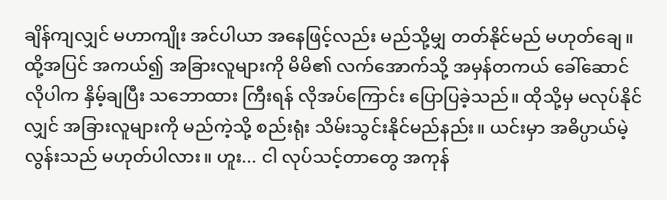ချိန်ကျလျှင် မဟာကျိုး အင်ပါယာ အနေဖြင့်လည်း မည်သို့မျှ တတ်နိုင်မည် မဟုတ်ချေ။
ထို့အပြင် အကယ်၍ အခြားလူများကို မိမိ၏ လက်အောက်သို့ အမှန်တကယ် ခေါ်ဆောင်လိုပါက နှိမ့်ချပြီး သဘောထား ကြီးရန် လိုအပ်ကြောင်း ပြောပြခဲ့သည်။ ထိုသို့မှ မလုပ်နိုင်လျှင် အခြားလူများကို မည်ကဲ့သို့ စည်းရုံး သိမ်းသွင်းနိုင်မည်နည်း။ ယင်းမှာ အဓိပ္ပာယ်မဲ့လွန်းသည် မဟုတ်ပါလား။ ဟူး... ငါ လုပ်သင့်တာတွေ အကုန်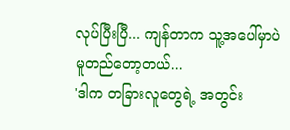လုပ်ပြီးပြီ... ကျန်တာက သူ့အပေါ်မှာပဲ မူတည်တော့တယ်...
'ဒါက တခြားလူတွေရဲ့ အတွင်း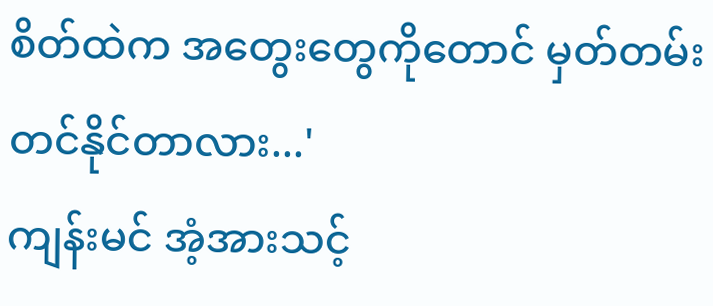စိတ်ထဲက အတွေးတွေကိုတောင် မှတ်တမ်းတင်နိုင်တာလား...'
ကျန်းမင် အံ့အားသင့်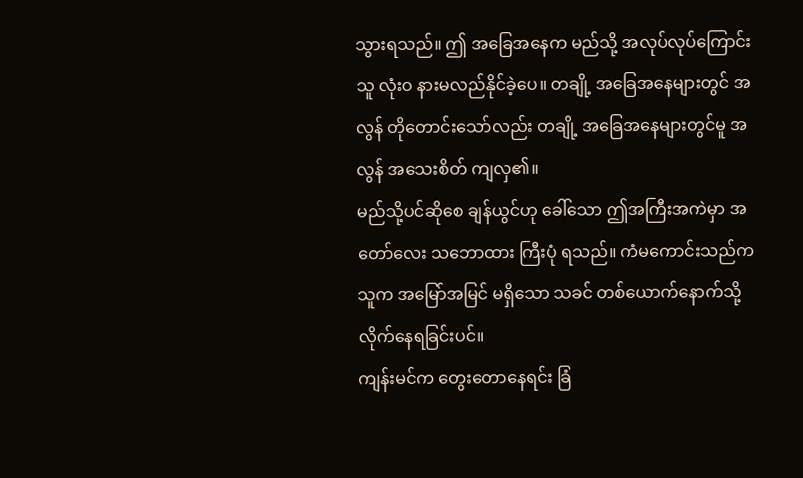သွားရသည်။ ဤ အခြေအနေက မည်သို့ အလုပ်လုပ်ကြောင်း သူ လုံးဝ နားမလည်နိုင်ခဲ့ပေ။ တချို့ အခြေအနေများတွင် အလွန် တိုတောင်းသော်လည်း တချို့ အခြေအနေများတွင်မူ အလွန် အသေးစိတ် ကျလှ၏။
မည်သို့ပင်ဆိုစေ ချန်ယွင်ဟု ခေါ်သော ဤအကြီးအကဲမှာ အတော်လေး သဘောထား ကြီးပုံ ရသည်။ ကံမကောင်းသည်က သူက အမြော်အမြင် မရှိသော သခင် တစ်ယောက်နောက်သို့ လိုက်နေရခြင်းပင်။
ကျန်းမင်က တွေးတောနေရင်း ခြံ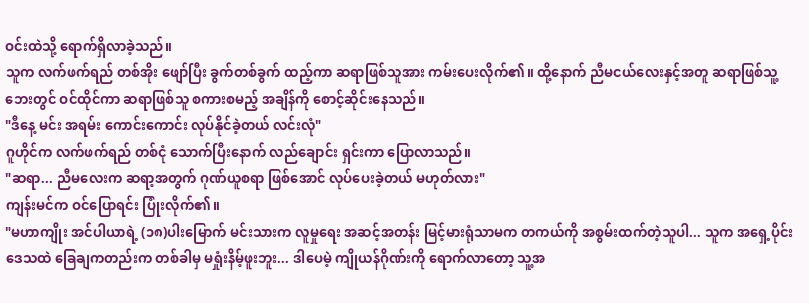ဝင်းထဲသို့ ရောက်ရှိလာခဲ့သည်။
သူက လက်ဖက်ရည် တစ်အိုး ဖျော်ပြီး ခွက်တစ်ခွက် ထည့်ကာ ဆရာဖြစ်သူအား ကမ်းပေးလိုက်၏။ ထို့နောက် ညီမငယ်လေးနှင့်အတူ ဆရာဖြစ်သူ့ ဘေးတွင် ဝင်ထိုင်ကာ ဆရာဖြစ်သူ စကားစမည့် အချိန်ကို စောင့်ဆိုင်းနေသည်။
"ဒီနေ့ မင်း အရမ်း ကောင်းကောင်း လုပ်နိုင်ခဲ့တယ် လင်းလုံ"
ဂူဟိုင်က လက်ဖက်ရည် တစ်ငုံ သောက်ပြီးနောက် လည်ချောင်း ရှင်းကာ ပြောလာသည်။
"ဆရာ... ညီမလေးက ဆရာ့အတွက် ဂုဏ်ယူစရာ ဖြစ်အောင် လုပ်ပေးခဲ့တယ် မဟုတ်လား"
ကျန်းမင်က ဝင်ပြောရင်း ပြုံးလိုက်၏။
"မဟာကျိုး အင်ပါယာရဲ့ (၁၈)ပါးမြောက် မင်းသားက လူမှုရေး အဆင့်အတန်း မြင့်မားရုံသာမက တကယ်ကို အစွမ်းထက်တဲ့သူပါ... သူက အရှေ့ပိုင်း ဒေသထဲ ခြေချကတည်းက တစ်ခါမှ မရှုံးနိမ့်ဖူးဘူး... ဒါပေမဲ့ ကျိုယန်ဂိုဏ်းကို ရောက်လာတော့ သူ့အ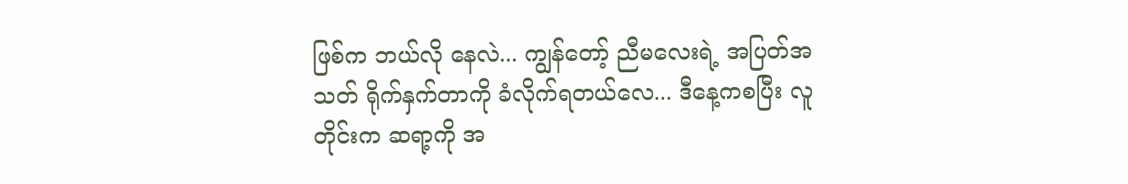ဖြစ်က ဘယ်လို နေလဲ... ကျွန်တော့် ညီမလေးရဲ့ အပြတ်အသတ် ရိုက်နှက်တာကို ခံလိုက်ရတယ်လေ... ဒီနေ့ကစပြီး လူတိုင်းက ဆရာ့ကို အ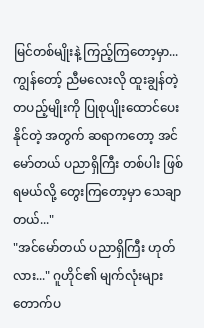မြင်တစ်မျိုးနဲ့ ကြည့်ကြတော့မှာ... ကျွန်တော့် ညီမလေးလို ထူးချွန်တဲ့ တပည့်မျိုးကို ပြုစုပျိုးထောင်ပေးနိုင်တဲ့ အတွက် ဆရာကတော့ အင်မော်တယ် ပညာရှိကြီး တစ်ပါး ဖြစ်ရမယ်လို့ တွေးကြတော့မှာ သေချာတယ်..."
"အင်မော်တယ် ပညာရှိကြီး ဟုတ်လား..." ဂူဟိုင်၏ မျက်လုံးများ တောက်ပ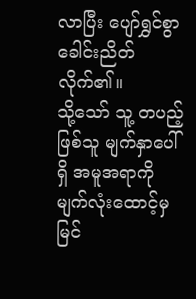လာပြီး ပျော်ရွှင်စွာ ခေါင်းညိတ်လိုက်၏။
သို့သော် သူ့ တပည့်ဖြစ်သူ မျက်နှာပေါ်ရှိ အမူအရာကို မျက်လုံးထောင့်မှ မြင်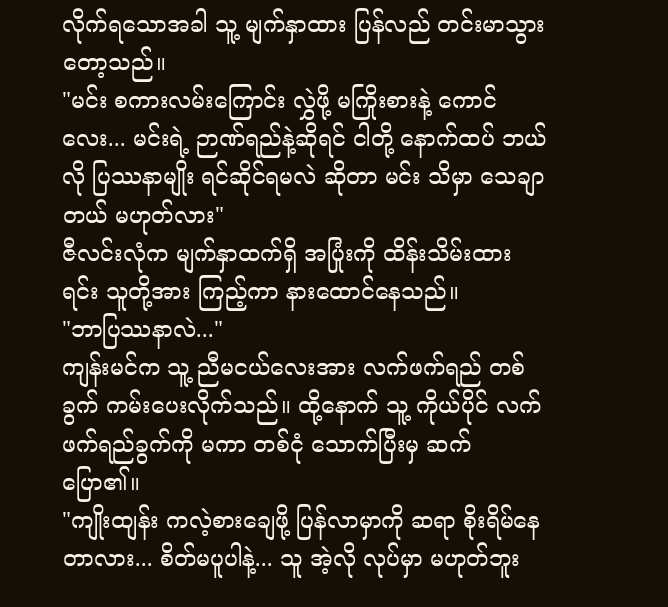လိုက်ရသောအခါ သူ့ မျက်နှာထား ပြန်လည် တင်းမာသွားတော့သည်။
"မင်း စကားလမ်းကြောင်း လွှဲဖို့ မကြိုးစားနဲ့ ကောင်လေး... မင်းရဲ့ ဉာဏ်ရည်နဲ့ဆိုရင် ငါတို့ နောက်ထပ် ဘယ်လို ပြဿနာမျိုး ရင်ဆိုင်ရမလဲ ဆိုတာ မင်း သိမှာ သေချာတယ် မဟုတ်လား"
ဇီလင်းလုံက မျက်နှာထက်ရှိ အပြုံးကို ထိန်းသိမ်းထားရင်း သူတို့အား ကြည့်ကာ နားထောင်နေသည်။
"ဘာပြဿနာလဲ..."
ကျန်းမင်က သူ့ ညီမငယ်လေးအား လက်ဖက်ရည် တစ်ခွက် ကမ်းပေးလိုက်သည်။ ထို့နောက် သူ့ ကိုယ်ပိုင် လက်ဖက်ရည်ခွက်ကို မကာ တစ်ငုံ သောက်ပြီးမှ ဆက်ပြော၏။
"ကျိုးထျန်း ကလဲ့စားချေဖို့ ပြန်လာမှာကို ဆရာ စိုးရိမ်နေတာလား... စိတ်မပူပါနဲ့... သူ အဲ့လို လုပ်မှာ မဟုတ်ဘူး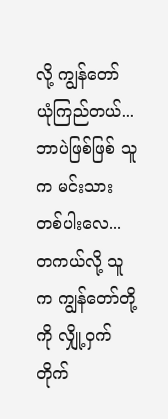လို့ ကျွန်တော် ယုံကြည်တယ်... ဘာပဲဖြစ်ဖြစ် သူက မင်းသား တစ်ပါးလေ... တကယ်လို့ သူက ကျွန်တော်တို့ကို လျှို့ဝှက် တိုက်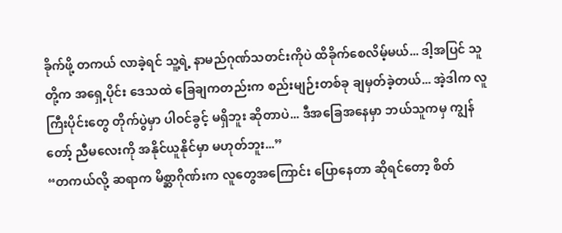ခိုက်ဖို့ တကယ် လာခဲ့ရင် သူ့ရဲ့ နာမည်ဂုဏ်သတင်းကိုပဲ ထိခိုက်စေလိမ့်မယ်... ဒါ့အပြင် သူတို့က အရှေ့ပိုင်း ဒေသထဲ ခြေချကတည်းက စည်းမျဉ်းတစ်ခု ချမှတ်ခဲ့တယ်... အဲ့ဒါက လူကြီးပိုင်းတွေ တိုက်ပွဲမှာ ပါဝင်ခွင့် မရှိဘူး ဆိုတာပဲ... ဒီအခြေအနေမှာ ဘယ်သူကမှ ကျွန်တော့် ညီမလေးကို အနိုင်ယူနိုင်မှာ မဟုတ်ဘူး...”
“တကယ်လို့ ဆရာက မိစ္ဆာဂိုဏ်းက လူတွေအကြောင်း ပြောနေတာ ဆိုရင်တော့ စိတ်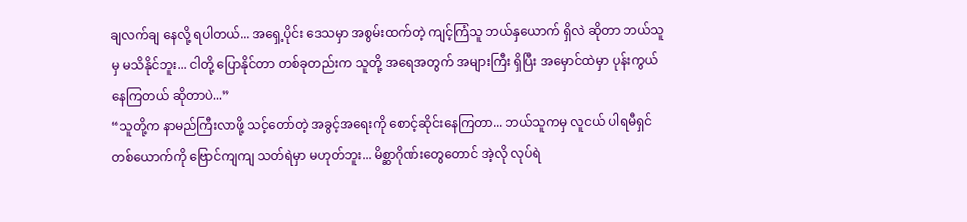ချလက်ချ နေလို့ ရပါတယ်... အရှေ့ပိုင်း ဒေသမှာ အစွမ်းထက်တဲ့ ကျင့်ကြံသူ ဘယ်နှယောက် ရှိလဲ ဆိုတာ ဘယ်သူမှ မသိနိုင်ဘူး... ငါတို့ ပြောနိုင်တာ တစ်ခုတည်းက သူတို့ အရေအတွက် အများကြီး ရှိပြီး အမှောင်ထဲမှာ ပုန်းကွယ်နေကြတယ် ဆိုတာပဲ...”
“သူတို့က နာမည်ကြီးလာဖို့ သင့်တော်တဲ့ အခွင့်အရေးကို စောင့်ဆိုင်းနေကြတာ... ဘယ်သူကမှ လူငယ် ပါရမီရှင် တစ်ယောက်ကို ဗြောင်ကျကျ သတ်ရဲမှာ မဟုတ်ဘူး... မိစ္ဆာဂိုဏ်းတွေတောင် အဲ့လို လုပ်ရဲ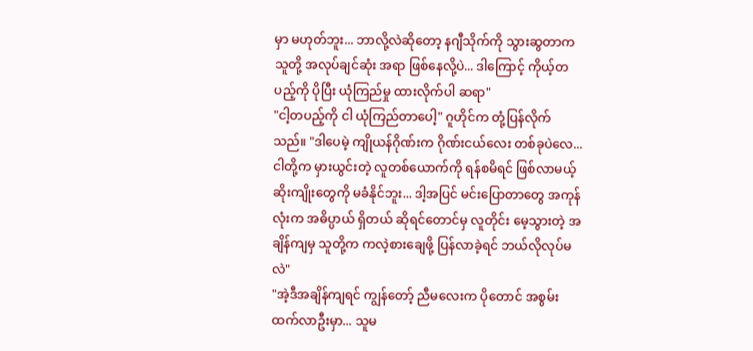မှာ မဟုတ်ဘူး... ဘာလို့လဲဆိုတော့ နဂျီသိုက်ကို သွားဆွတာက သူတို့ အလုပ်ချင်ဆုံး အရာ ဖြစ်နေလို့ပဲ... ဒါကြောင့် ကိုယ့်တပည့်ကို ပိုပြီး ယုံကြည်မှု ထားလိုက်ပါ ဆရာ"
"ငါ့တပည့်ကို ငါ ယုံကြည်တာပေါ့" ဂူဟိုင်က တုံ့ပြန်လိုက်သည်။ "ဒါပေမဲ့ ကျိုယန်ဂိုဏ်းက ဂိုဏ်းငယ်လေး တစ်ခုပဲလေ... ငါတို့က မှားယွင်းတဲ့ လူတစ်ယောက်ကို ရန်စမိရင် ဖြစ်လာမယ့် ဆိုးကျိုးတွေကို မခံနိုင်ဘူး... ဒါ့အပြင် မင်းပြောတာတွေ အကုန်လုံးက အဓိပ္ပာယ် ရှိတယ် ဆိုရင်တောင်မှ လူတိုင်း မေ့သွားတဲ့ အချိန်ကျမှ သူတို့က ကလဲ့စားချေဖို့ ပြန်လာခဲ့ရင် ဘယ်လိုလုပ်မလဲ"
"အဲ့ဒီအချိန်ကျရင် ကျွန်တော့် ညီမလေးက ပိုတောင် အစွမ်းထက်လာဦးမှာ... သူမ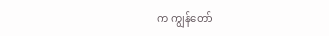က ကျွန်တော်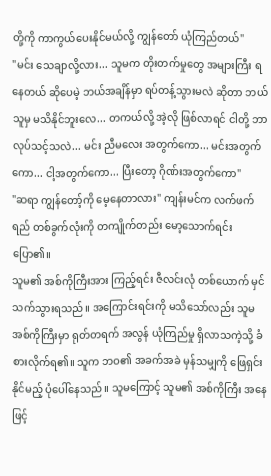တို့ကို ကာကွယ်ပေးနိုင်မယ်လို့ ကျွန်တော် ယုံကြည်တယ်"
"မင်း သေချာလို့လား... သူမက တိုးတက်မှုတွေ အများကြီး ရနေတယ် ဆိုပေမဲ့ ဘယ်အချိန်မှာ ရပ်တန့်သွားမလဲ ဆိုတာ ဘယ်သူမှ မသိနိုင်ဘူးလေ... တကယ်လို့ အဲ့လို ဖြစ်လာရင် ငါတို့ ဘာလုပ်သင့်သလဲ... မင်း ညီမလေး အတွက်ကော... မင်းအတွက်ကော... ငါ့အတွက်ကော... ပြီးတော့ ဂိုဏ်းအတွက်ကော"
"ဆရာ ကျွန်တော့်ကို မေ့နေတာလား" ကျန်းမင်က လက်ဖက်ရည် တစ်ခွက်လုံးကို တကျိုက်တည်း မော့သောက်ရင်း ပြော၏။
သူမ၏ အစ်ကိုကြီးအား ကြည့်ရင်း ဇီလင်းလုံ တစ်ယောက် မှင်သက်သွားရသည်။ အကြောင်းရင်းကို မသိသော်လည်း သူမ အစ်ကိုကြီးမှာ ရုတ်တရက် အလွန် ယုံကြည်မှု ရှိလာသကဲ့သို့ ခံစားလိုက်ရ၏။ သူက ဘဝ၏ အခက်အခဲ မှန်သမျှကို ဖြေရှင်းနိုင်မည့် ပုံပေါ်နေသည်။ သူမကြောင့် သူမ၏ အစ်ကိုကြီး အနေဖြင့်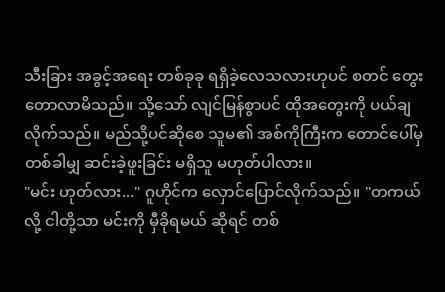သီးခြား အခွင့်အရေး တစ်ခုခု ရရှိခဲ့လေသလားဟုပင် စတင် တွေးတောလာမိသည်။ သို့သော် လျင်မြန်စွာပင် ထိုအတွေးကို ပယ်ချလိုက်သည်။ မည်သို့ပင်ဆိုစေ သူမ၏ အစ်ကိုကြီးက တောင်ပေါ်မှ တစ်ခါမျှ ဆင်းခဲ့ဖူးခြင်း မရှိသူ မဟုတ်ပါလား။
"မင်း ဟုတ်လား..." ဂူဟိုင်က လှောင်ပြောင်လိုက်သည်။ "တကယ်လို့ ငါတို့သာ မင်းကို မှီခိုရမယ် ဆိုရင် တစ်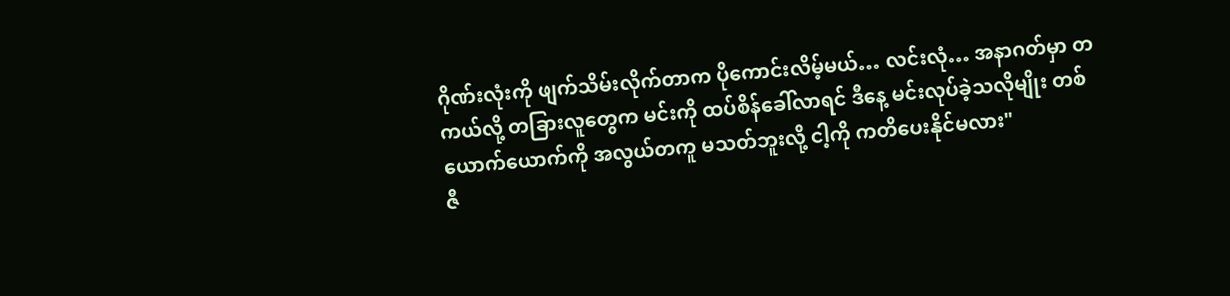ဂိုဏ်းလုံးကို ဖျက်သိမ်းလိုက်တာက ပိုကောင်းလိမ့်မယ်… လင်းလုံ… အနာဂတ်မှာ တကယ်လို့ တခြားလူတွေက မင်းကို ထပ်စိန်ခေါ်လာရင် ဒီနေ့ မင်းလုပ်ခဲ့သလိုမျိုး တစ်ယောက်ယောက်ကို အလွယ်တကူ မသတ်ဘူးလို့ ငါ့ကို ကတိပေးနိုင်မလား"
ဇီ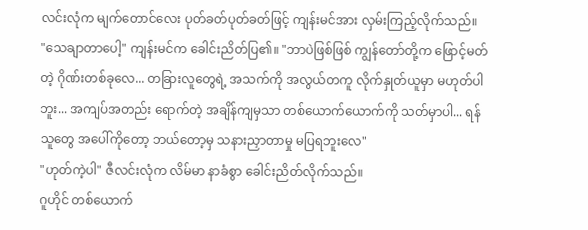လင်းလုံက မျက်တောင်လေး ပုတ်ခတ်ပုတ်ခတ်ဖြင့် ကျန်းမင်အား လှမ်းကြည့်လိုက်သည်။
"သေချာတာပေါ့" ကျန်းမင်က ခေါင်းညိတ်ပြ၏။ "ဘာပဲဖြစ်ဖြစ် ကျွန်တော်တို့က ဖြောင့်မတ်တဲ့ ဂိုဏ်းတစ်ခုလေ... တခြားလူတွေရဲ့ အသက်ကို အလွယ်တကူ လိုက်နှုတ်ယူမှာ မဟုတ်ပါဘူး... အကျပ်အတည်း ရောက်တဲ့ အချိန်ကျမှသာ တစ်ယောက်ယောက်ကို သတ်မှာပါ... ရန်သူတွေ အပေါ်ကိုတော့ ဘယ်တော့မှ သနားညှာတာမှု မပြရဘူးလေ"
"ဟုတ်ကဲ့ပါ" ဇီလင်းလုံက လိမ်မာ နာခံစွာ ခေါင်းညိတ်လိုက်သည်။
ဂူဟိုင် တစ်ယောက်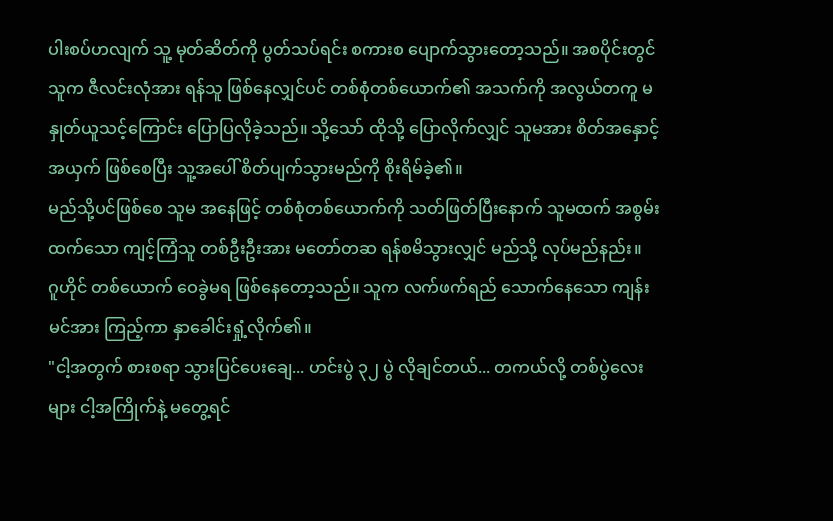ပါးစပ်ဟလျက် သူ့ မုတ်ဆိတ်ကို ပွတ်သပ်ရင်း စကားစ ပျောက်သွားတော့သည်။ အစပိုင်းတွင် သူက ဇီလင်းလုံအား ရန်သူ ဖြစ်နေလျှင်ပင် တစ်စုံတစ်ယောက်၏ အသက်ကို အလွယ်တကူ မနှုတ်ယူသင့်ကြောင်း ပြောပြလိုခဲ့သည်။ သို့သော် ထိုသို့ ပြောလိုက်လျှင် သူမအား စိတ်အနှောင့်အယှက် ဖြစ်စေပြီး သူ့အပေါ် စိတ်ပျက်သွားမည်ကို စိုးရိမ်ခဲ့၏။
မည်သို့ပင်ဖြစ်စေ သူမ အနေဖြင့် တစ်စုံတစ်ယောက်ကို သတ်ဖြတ်ပြီးနောက် သူမထက် အစွမ်းထက်သော ကျင့်ကြံသူ တစ်ဦးဦးအား မတော်တဆ ရန်စမိသွားလျှင် မည်သို့ လုပ်မည်နည်း။
ဂူဟိုင် တစ်ယောက် ဝေခွဲမရ ဖြစ်နေတော့သည်။ သူက လက်ဖက်ရည် သောက်နေသော ကျန်းမင်အား ကြည့်ကာ နှာခေါင်းရှုံ့လိုက်၏။
"ငါ့အတွက် စားစရာ သွားပြင်ပေးချေ... ဟင်းပွဲ ၃၂ ပွဲ လိုချင်တယ်... တကယ်လို့ တစ်ပွဲလေးများ ငါ့အကြိုက်နဲ့ မတွေ့ရင်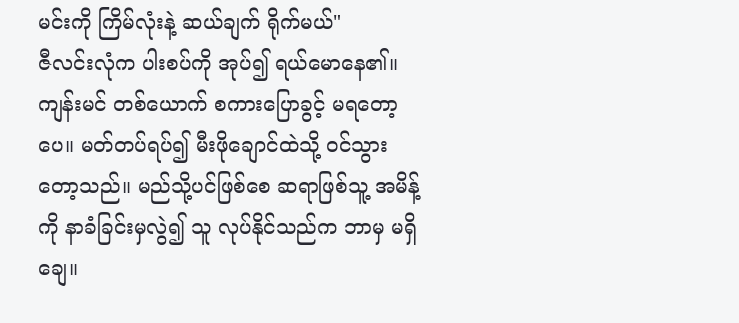မင်းကို ကြိမ်လုံးနဲ့ ဆယ်ချက် ရိုက်မယ်"
ဇီလင်းလုံက ပါးစပ်ကို အုပ်၍ ရယ်မောနေ၏။
ကျန်းမင် တစ်ယောက် စကားပြောခွင့် မရတော့ပေ။ မတ်တပ်ရပ်၍ မီးဖိုချောင်ထဲသို့ ဝင်သွားတော့သည်။ မည်သို့ပင်ဖြစ်စေ ဆရာဖြစ်သူ့ အမိန့်ကို နာခံခြင်းမှလွဲ၍ သူ လုပ်နိုင်သည်က ဘာမှ မရှိချေ။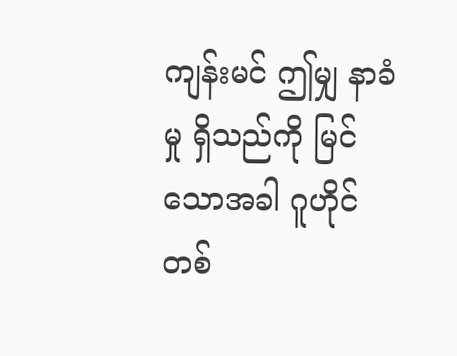ကျန်းမင် ဤမျှ နာခံမှု ရှိသည်ကို မြင်သောအခါ ဂူဟိုင် တစ်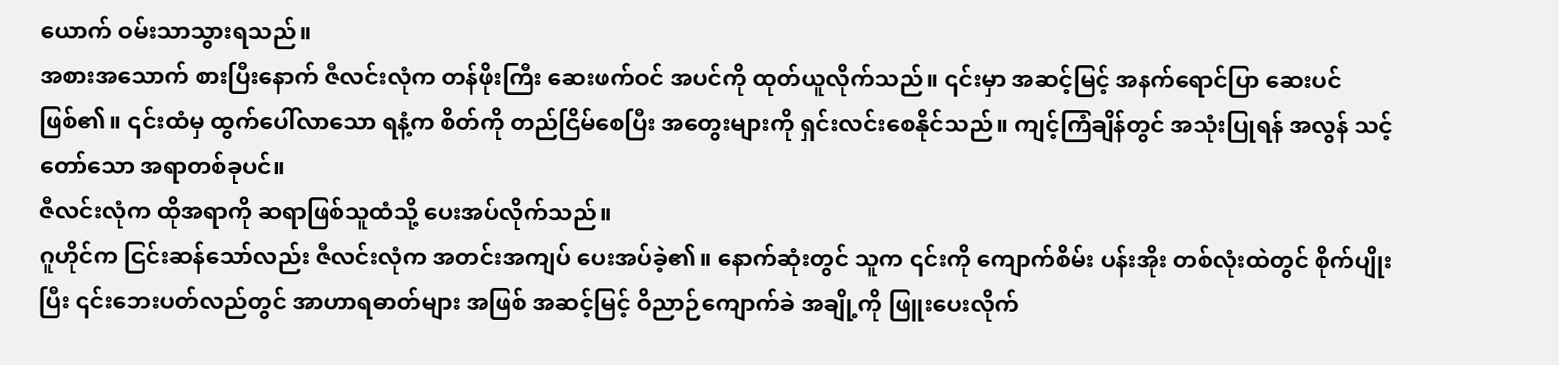ယောက် ဝမ်းသာသွားရသည်။
အစားအသောက် စားပြီးနောက် ဇီလင်းလုံက တန်ဖိုးကြီး ဆေးဖက်ဝင် အပင်ကို ထုတ်ယူလိုက်သည်။ ၎င်းမှာ အဆင့်မြင့် အနက်ရောင်ပြာ ဆေးပင် ဖြစ်၏။ ၎င်းထံမှ ထွက်ပေါ်လာသော ရနံ့က စိတ်ကို တည်ငြိမ်စေပြီး အတွေးများကို ရှင်းလင်းစေနိုင်သည်။ ကျင့်ကြံချိန်တွင် အသုံးပြုရန် အလွန် သင့်တော်သော အရာတစ်ခုပင်။
ဇီလင်းလုံက ထိုအရာကို ဆရာဖြစ်သူထံသို့ ပေးအပ်လိုက်သည်။
ဂူဟိုင်က ငြင်းဆန်သော်လည်း ဇီလင်းလုံက အတင်းအကျပ် ပေးအပ်ခဲ့၏။ နောက်ဆုံးတွင် သူက ၎င်းကို ကျောက်စိမ်း ပန်းအိုး တစ်လုံးထဲတွင် စိုက်ပျိုးပြီး ၎င်းဘေးပတ်လည်တွင် အာဟာရဓာတ်များ အဖြစ် အဆင့်မြင့် ဝိညာဉ်ကျောက်ခဲ အချို့ကို ဖြူးပေးလိုက်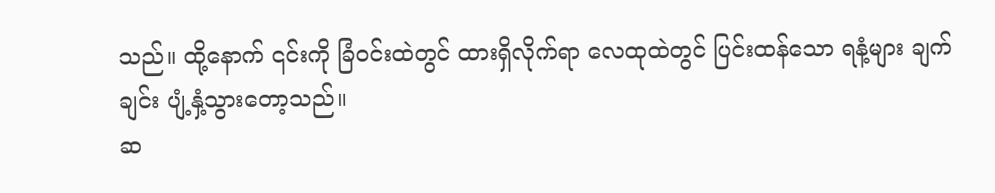သည်။ ထို့နောက် ၎င်းကို ခြံဝင်းထဲတွင် ထားရှိလိုက်ရာ လေထုထဲတွင် ပြင်းထန်သော ရနံ့များ ချက်ချင်း ပျံ့နှံ့သွားတော့သည်။
ဆ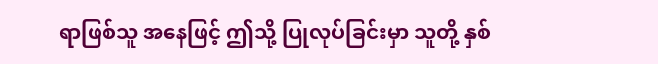ရာဖြစ်သူ အနေဖြင့် ဤသို့ ပြုလုပ်ခြင်းမှာ သူတို့ နှစ်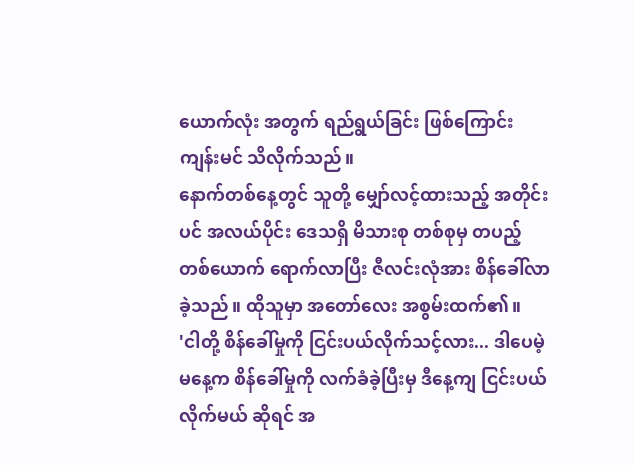ယောက်လုံး အတွက် ရည်ရွယ်ခြင်း ဖြစ်ကြောင်း ကျန်းမင် သိလိုက်သည်။
နောက်တစ်နေ့တွင် သူတို့ မျှော်လင့်ထားသည့် အတိုင်းပင် အလယ်ပိုင်း ဒေသရှိ မိသားစု တစ်စုမှ တပည့်တစ်ယောက် ရောက်လာပြီး ဇီလင်းလုံအား စိန်ခေါ်လာခဲ့သည်။ ထိုသူမှာ အတော်လေး အစွမ်းထက်၏။
'ငါတို့ စိန်ခေါ်မှုကို ငြင်းပယ်လိုက်သင့်လား... ဒါပေမဲ့ မနေ့က စိန်ခေါ်မှုကို လက်ခံခဲ့ပြီးမှ ဒီနေ့ကျ ငြင်းပယ်လိုက်မယ် ဆိုရင် အ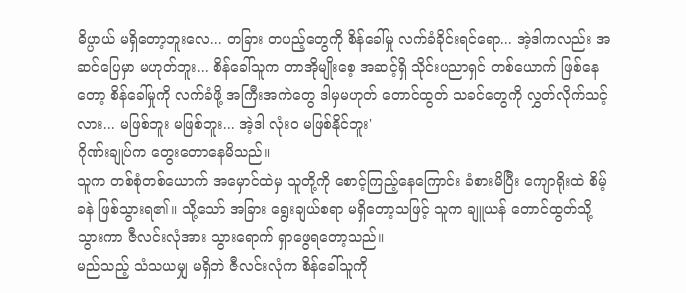ဓိပ္ပာယ် မရှိတော့ဘူးလေ... တခြား တပည့်တွေကို စိန်ခေါ်မှု လက်ခံခိုင်းရင်ရော... အဲ့ဒါကလည်း အဆင်ပြေမှာ မဟုတ်ဘူး... စိန်ခေါ်သူက တာအိုမျိုးစေ့ အဆင့်ရှိ သိုင်းပညာရှင် တစ်ယောက် ဖြစ်နေတော့ စိန်ခေါ်မှုကို လက်ခံဖို့ အကြီးအကဲတွေ ဒါမှမဟုတ် တောင်ထွတ် သခင်တွေကို လွှတ်လိုက်သင့်လား... မဖြစ်ဘူး မဖြစ်ဘူး... အဲ့ဒါ လုံးဝ မဖြစ်နိုင်ဘူး'
ဂိုဏ်းချုပ်က တွေးတောနေမိသည်။
သူက တစ်စုံတစ်ယောက် အမှောင်ထဲမှ သူတို့ကို စောင့်ကြည့်နေကြောင်း ခံစားမိပြီး ကျောရိုးထဲ စိမ့်ခနဲ ဖြစ်သွားရ၏။ သို့သော် အခြား ရွေးချယ်စရာ မရှိတော့သဖြင့် သူက ချူယန် တောင်ထွတ်သို့ သွားကာ ဇီလင်းလုံအား သွားရောက် ရှာဖွေရတော့သည်။
မည်သည့် သံသယမျှ မရှိဘဲ ဇီလင်းလုံက စိန်ခေါ်သူကို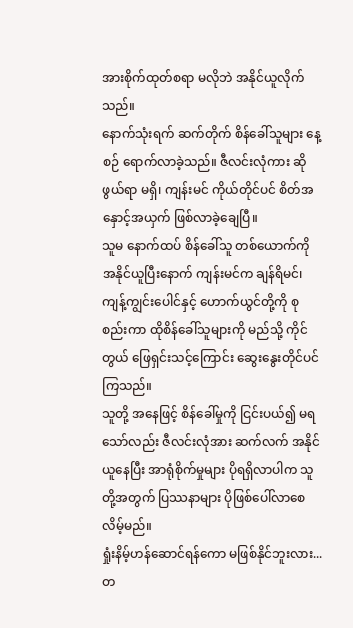အားစိုက်ထုတ်စရာ မလိုဘဲ အနိုင်ယူလိုက်သည်။
နောက်သုံးရက် ဆက်တိုက် စိန်ခေါ်သူများ နေ့စဉ် ရောက်လာခဲ့သည်။ ဇီလင်းလုံကား ဆိုဖွယ်ရာ မရှိ၊ ကျန်းမင် ကိုယ်တိုင်ပင် စိတ်အနှောင့်အယှက် ဖြစ်လာခဲ့ချေပြီ။
သူမ နောက်ထပ် စိန်ခေါ်သူ တစ်ယောက်ကို အနိုင်ယူပြီးနောက် ကျန်းမင်က ချန်ရိမင်၊ ကျန့်ကျွင်းပေါင်နှင့် ဟောက်ယွင်တို့ကို စုစည်းကာ ထိုစိန်ခေါ်သူများကို မည်သို့ ကိုင်တွယ် ဖြေရှင်းသင့်ကြောင်း ဆွေးနွေးတိုင်ပင်ကြသည်။
သူတို့ အနေဖြင့် စိန်ခေါ်မှုကို ငြင်းပယ်၍ မရသော်လည်း ဇီလင်းလုံအား ဆက်လက် အနိုင်ယူနေပြီး အာရုံစိုက်မှုများ ပိုရရှိလာပါက သူတို့အတွက် ပြဿနာများ ပိုဖြစ်ပေါ်လာစေလိမ့်မည်။
ရှုံးနိမ့်ဟန်ဆောင်ရန်ကော မဖြစ်နိုင်ဘူးလား... တ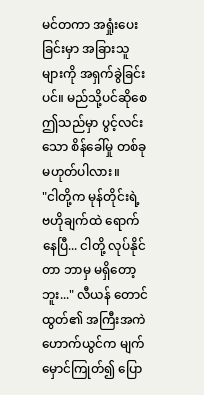မင်တကာ အရှုံးပေးခြင်းမှာ အခြားသူများကို အရှက်ခွဲခြင်းပင်။ မည်သို့ပင်ဆိုစေ ဤသည်မှာ ပွင့်လင်းသော စိန်ခေါ်မှု တစ်ခု မဟုတ်ပါလား။
"ငါတို့က မုန်တိုင်းရဲ့ ဗဟိုချက်ထဲ ရောက်နေပြီ... ငါတို့ လုပ်နိုင်တာ ဘာမှ မရှိတော့ဘူး..." လီယန် တောင်ထွတ်၏ အကြီးအကဲ ဟောက်ယွင်က မျက်မှောင်ကြုတ်၍ ပြော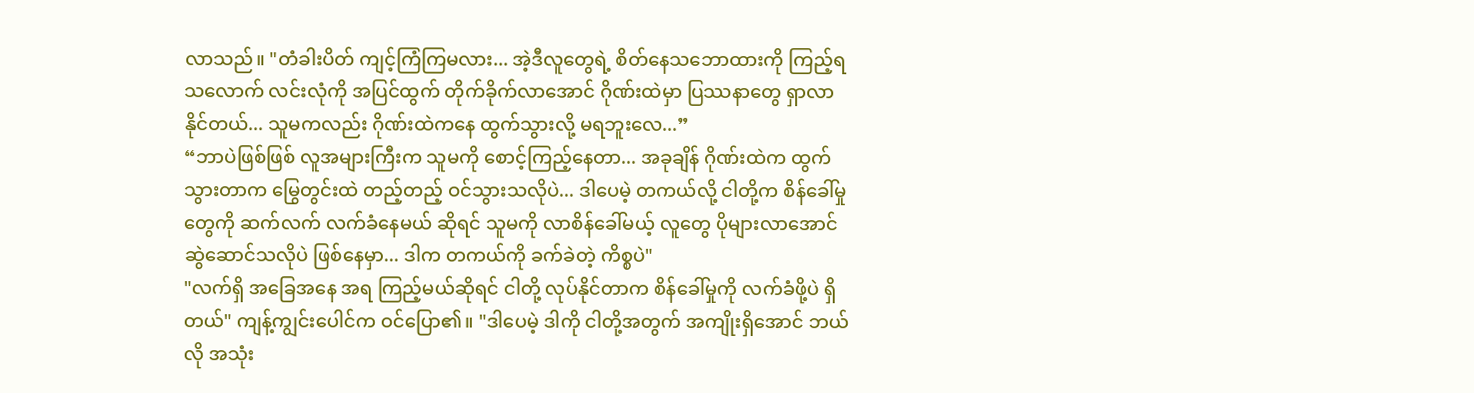လာသည်။ "တံခါးပိတ် ကျင့်ကြံကြမလား... အဲ့ဒီလူတွေရဲ့ စိတ်နေသဘောထားကို ကြည့်ရသလောက် လင်းလုံကို အပြင်ထွက် တိုက်ခိုက်လာအောင် ဂိုဏ်းထဲမှာ ပြဿနာတွေ ရှာလာနိုင်တယ်... သူမကလည်း ဂိုဏ်းထဲကနေ ထွက်သွားလို့ မရဘူးလေ...”
“ဘာပဲဖြစ်ဖြစ် လူအများကြီးက သူမကို စောင့်ကြည့်နေတာ... အခုချိန် ဂိုဏ်းထဲက ထွက်သွားတာက မြွေတွင်းထဲ တည့်တည့် ဝင်သွားသလိုပဲ... ဒါပေမဲ့ တကယ်လို့ ငါတို့က စိန်ခေါ်မှုတွေကို ဆက်လက် လက်ခံနေမယ် ဆိုရင် သူမကို လာစိန်ခေါ်မယ့် လူတွေ ပိုများလာအောင် ဆွဲဆောင်သလိုပဲ ဖြစ်နေမှာ... ဒါက တကယ်ကို ခက်ခဲတဲ့ ကိစ္စပဲ"
"လက်ရှိ အခြေအနေ အရ ကြည့်မယ်ဆိုရင် ငါတို့ လုပ်နိုင်တာက စိန်ခေါ်မှုကို လက်ခံဖို့ပဲ ရှိတယ်" ကျန့်ကျွင်းပေါင်က ဝင်ပြော၏။ "ဒါပေမဲ့ ဒါကို ငါတို့အတွက် အကျိုးရှိအောင် ဘယ်လို အသုံး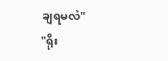ချရမလဲ"
"ရိုး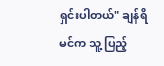ရှင်းပါတယ်" ချန်ရိမင်က သူ့ ပြည့်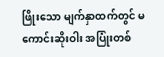ဖြိုးသော မျက်နှာထက်တွင် မကောင်းဆိုးဝါး အပြုံးတစ်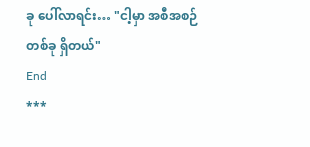ခု ပေါ်လာရင်း… "ငါ့မှာ အစီအစဉ် တစ်ခု ရှိတယ်"
End
***